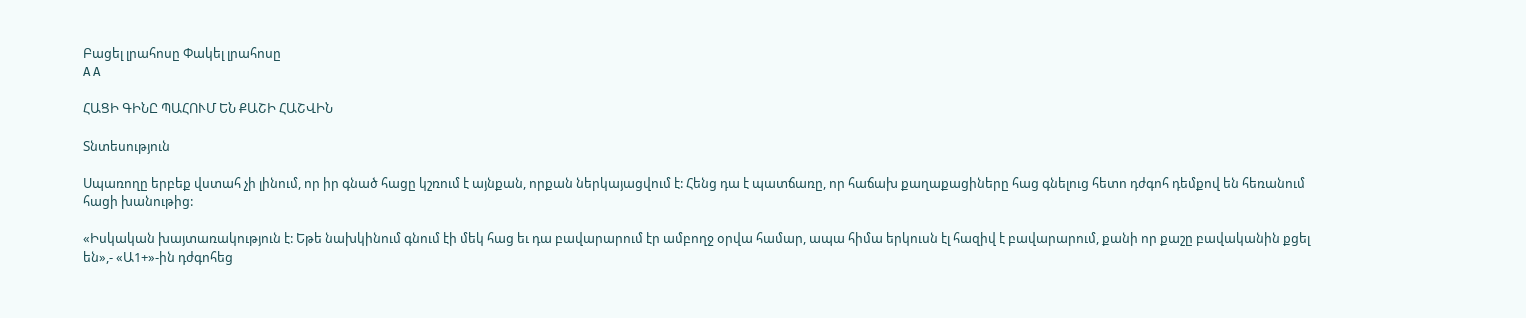Բացել լրահոսը Փակել լրահոսը
A A

ՀԱՑԻ ԳԻՆԸ ՊԱՀՈՒՄ ԵՆ ՔԱՇԻ ՀԱՇՎԻՆ

Տնտեսություն

Սպառողը երբեք վստահ չի լինում, որ իր գնած հացը կշռում է այնքան, որքան ներկայացվում է: Հենց դա է պատճառը, որ հաճախ քաղաքացիները հաց գնելուց հետո դժգոհ դեմքով են հեռանում հացի խանութից:

«Իսկական խայտառակություն է: Եթե նախկինում գնում էի մեկ հաց եւ դա բավարարում էր ամբողջ օրվա համար, ապա հիմա երկուսն էլ հազիվ է բավարարում, քանի որ քաշը բավականին քցել են»,- «Ա1+»-ին դժգոհեց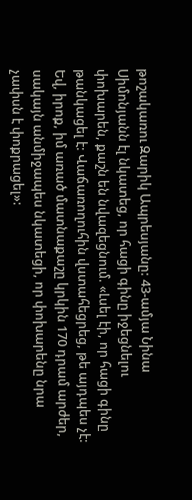թոշակառու Զարիկ Ապրեսյանը: 43-ամյա Նինա Սիմոնյանն էլ նկատեց, որ հացի գինը իջեցնելու փոխարեն, քաշն են նվազեցնում. «Լսել էի, որ հացի գինը թանկացել է: Վաճառողուհին վստահեցրեց, թե այդպես չէ: Եվ, իրոք, իմ առած մատնաքաշը կրկին 170 դրամ արժեր, սակայն անմիջապես նկատեցի, որ փոխարենը նրա չափսն է փոքրացել»: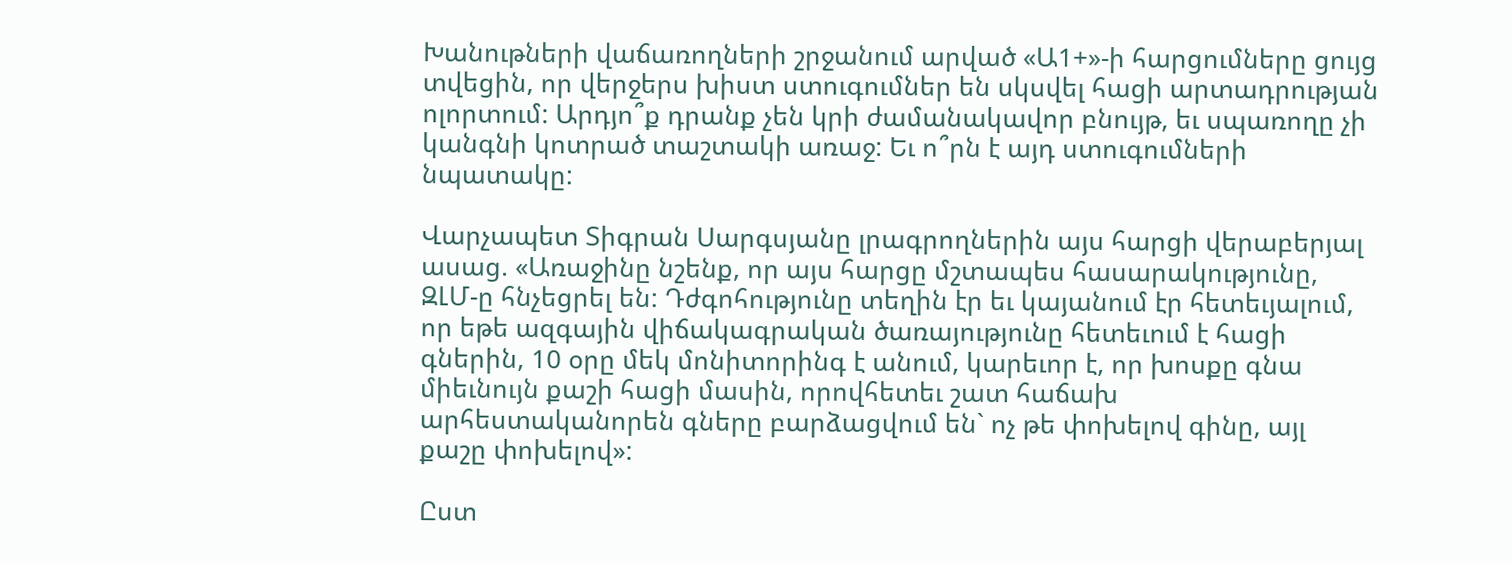Խանութների վաճառողների շրջանում արված «Ա1+»-ի հարցումները ցույց տվեցին, որ վերջերս խիստ ստուգումներ են սկսվել հացի արտադրության ոլորտում: Արդյո՞ք դրանք չեն կրի ժամանակավոր բնույթ, եւ սպառողը չի կանգնի կոտրած տաշտակի առաջ: Եւ ո՞րն է այդ ստուգումների նպատակը:

Վարչապետ Տիգրան Սարգսյանը լրագրողներին այս հարցի վերաբերյալ ասաց. «Առաջինը նշենք, որ այս հարցը մշտապես հասարակությունը, ԶԼՄ-ը հնչեցրել են: Դժգոհությունը տեղին էր եւ կայանում էր հետեւյալում, որ եթե ազգային վիճակագրական ծառայությունը հետեւում է հացի գներին, 10 օրը մեկ մոնիտորինգ է անում, կարեւոր է, որ խոսքը գնա միեւնույն քաշի հացի մասին, որովհետեւ շատ հաճախ արհեստականորեն գները բարձացվում են` ոչ թե փոխելով գինը, այլ քաշը փոխելով»:

Ըստ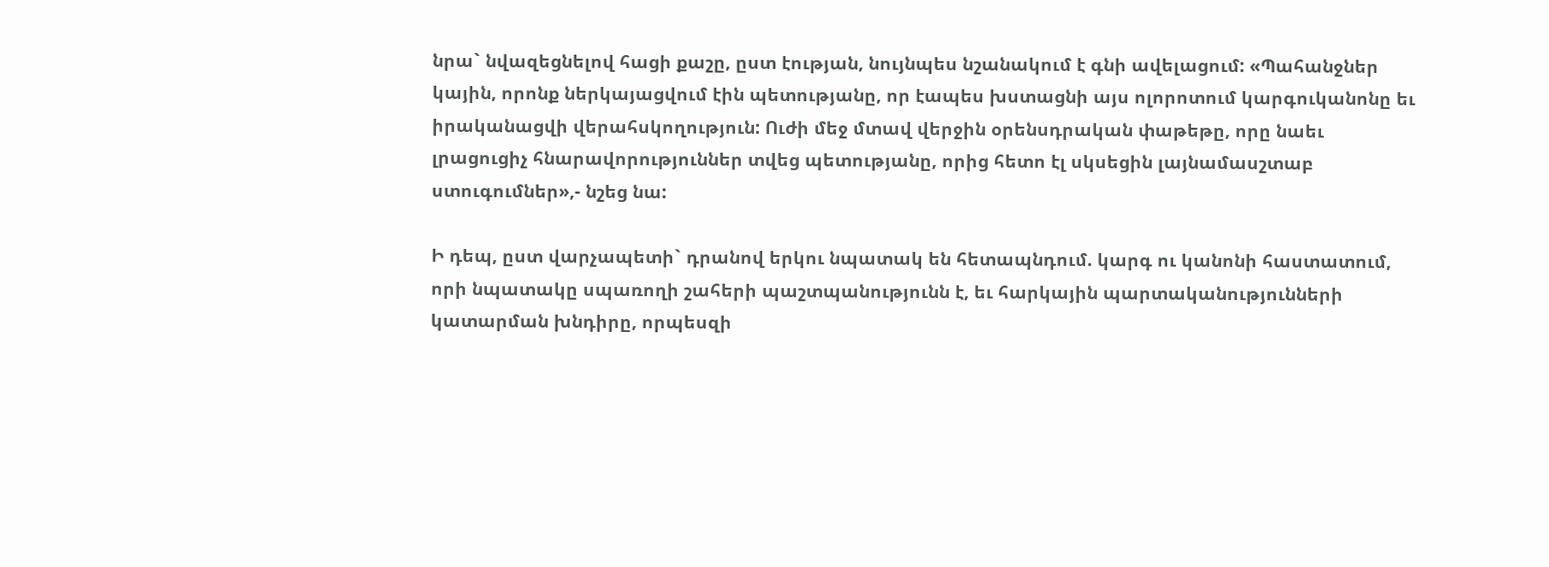նրա` նվազեցնելով հացի քաշը, ըստ էության, նույնպես նշանակում է գնի ավելացում: «Պահանջներ կային, որոնք ներկայացվում էին պետությանը, որ էապես խստացնի այս ոլորոտում կարգուկանոնը եւ իրականացվի վերահսկողություն: Ուժի մեջ մտավ վերջին օրենսդրական փաթեթը, որը նաեւ լրացուցիչ հնարավորություններ տվեց պետությանը, որից հետո էլ սկսեցին լայնամասշտաբ ստուգումներ»,- նշեց նա:

Ի դեպ, ըստ վարչապետի` դրանով երկու նպատակ են հետապնդում. կարգ ու կանոնի հաստատում, որի նպատակը սպառողի շահերի պաշտպանությունն է, եւ հարկային պարտականությունների կատարման խնդիրը, որպեսզի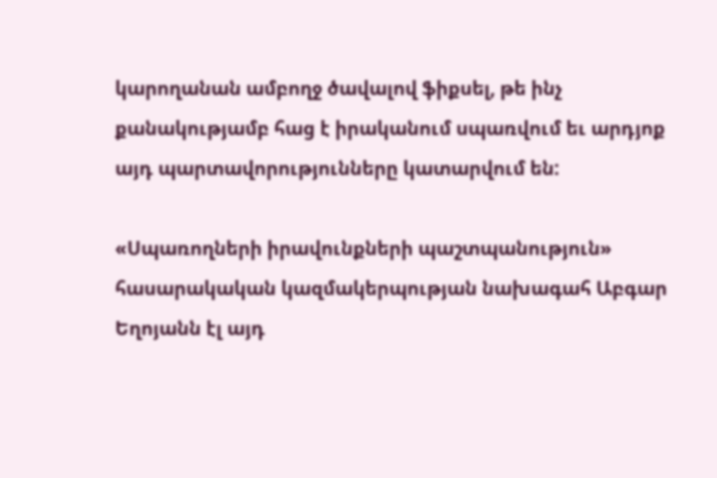կարողանան ամբողջ ծավալով ֆիքսել, թե ինչ քանակությամբ հաց է իրականում սպառվում եւ արդյոք այդ պարտավորությունները կատարվում են:

«Սպառողների իրավունքների պաշտպանություն» հասարակական կազմակերպության նախագահ Աբգար Եղոյանն էլ այդ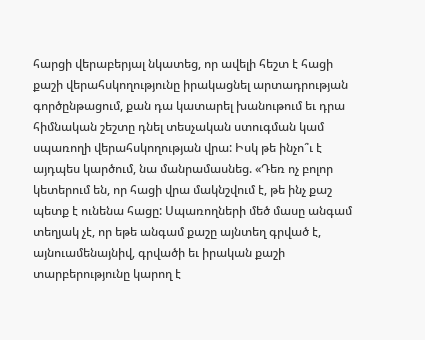հարցի վերաբերյալ նկատեց, որ ավելի հեշտ է հացի քաշի վերահսկողությունը իրակացնել արտադրության գործընթացում, քան դա կատարել խանութում եւ դրա հիմնական շեշտը դնել տեսչական ստուգման կամ սպառողի վերահսկողության վրա: Իսկ թե ինչո՞ւ է այդպես կարծում, նա մանրամասնեց. «Դեռ ոչ բոլոր կետերում են, որ հացի վրա մակնշվում է, թե ինչ քաշ պետք է ունենա հացը: Սպառողների մեծ մասը անգամ տեղյակ չէ, որ եթե անգամ քաշը այնտեղ գրված է, այնուամենայնիվ, գրվածի եւ իրական քաշի տարբերությունը կարող է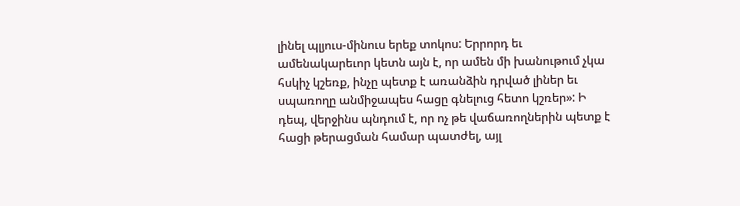լինել պլյուս-մինուս երեք տոկոս: Երրորդ եւ ամենակարեւոր կետն այն է, որ ամեն մի խանութում չկա հսկիչ կշեռք, ինչը պետք է առանձին դրված լիներ եւ սպառողը անմիջապես հացը գնելուց հետո կշռեր»: Ի դեպ, վերջինս պնդում է, որ ոչ թե վաճառողներին պետք է հացի թերացման համար պատժել, այլ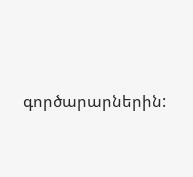գործարարներին: